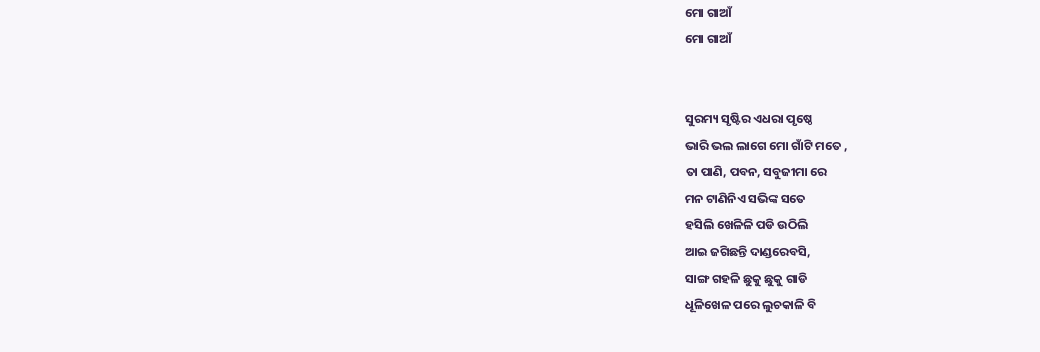ମୋ ଗାଆଁ
ମୋ ଗାଆଁ


ସୁରମ୍ୟ ସୃଷ୍ଟିର ଏଧରା ପୃଷ୍ଠେ
ଭାରି ଭଲ ଲାଗେ ମୋ ଗାଁଟି ମତେ ,
ତା ପାଣି, ପବନ, ସବୁଜୀମା ରେ
ମନ ଟାଣିନିଏ ସଭିଙ୍କ ସତେ
ହସିଲି ଖେଳିଳି ପଡି ଉଠିଲି
ଆଇ ଜଗିଛନ୍ତି ଦାଣ୍ଡରେବସି,
ସାଙ୍ଗ ଗହଳି ଛୁକୁ ଛୁକୁ ଗାଡି
ଧୂଳିଖେଳ ପରେ ଲୁଚକାଳି ବି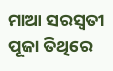ମାଆ ସରସ୍ୱତୀ ପୂଜା ତିଥିରେ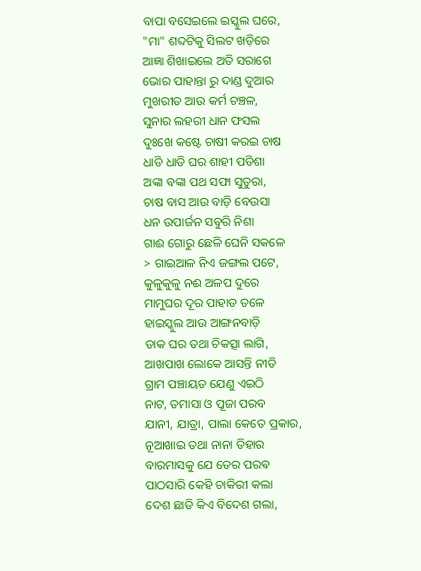ବାପା ବସେଇଲେ ଇସ୍କୁଲ ଘରେ,
"ମା" ଶବ୍ଦଟିକୁ ସିଲଟ ଖଡ଼ିରେ
ଆଜ୍ଞା ଶିଖାଇଲେ ଅତି ସରାଗେ
ଭୋର ପାହାନ୍ତା ରୁ ଦାଣ୍ଡ ଦୁଆର
ମୁଖରୀତ ଆଉ କର୍ମ ଚଞ୍ଚଳ,
ସୁନାର ଲହରୀ ଧାନ ଫସଲ
ଦୁଃଖେ କଷ୍ଟେ ଚାଷୀ କରଇ ଚାଷ
ଧାଡି ଧାଡି ଘର ଶାହୀ ପଡିଶା
ଅଙ୍କା ବଙ୍କା ପଥ ସଫା ସୁତୁରା,
ଚାଷ ବାସ ଆଉ ବାଡ଼ି ବେଉସା
ଧନ ଉପାର୍ଜନ ସବୁରି ନିଶା
ଗାଈ ଗୋରୁ ଛେଳି ଘେନି ସକଳେ
> ଗାଇଆଳ ନିଏ ଜଙ୍ଗଲ ପଟେ,
କୁଳୁକୁଳୁ ନଈ ଅଳପ ଦୁରେ
ମାମୁଘର ଦୂର ପାହାଡ ତଳେ
ହାଇସ୍କୁଲ ଆଉ ଆଙ୍ଗନବାଡ଼ି
ଡାକ ଘର ତଥା ଚିକତ୍ସା ଲାଗି,
ଆଖପାଖ ଲୋକେ ଆସନ୍ତି ନୀତି
ଗ୍ରାମ ପଞ୍ଚାୟତ ଯେଣୁ ଏଇଠି
ନାଟ, ତମାସା ଓ ପୂଜା ପରବ
ଯାନୀ, ଯାତ୍ରା, ପାଲା କେତେ ପ୍ରକାର,
ନୂଆଖାଇ ତଥା ନାନା ତିହାର
ବାରମାସକୁ ଯେ ତେର ପରଵ
ପାଠସାରି କେହି ଚାକିରୀ କଲା
ଦେଶ ଛାଡି କିଏ ବିଦେଶ ଗଲା,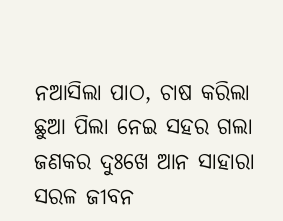ନଆସିଲା ପାଠ, ଚାଷ କରିଲା
ଛୁଆ ପିଲା ନେଇ ସହର ଗଲା
ଜଣକର ଦୁଃଖେ ଆନ ସାହାରା
ସରଳ ଜୀବନ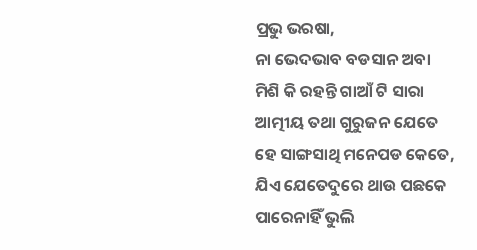ପ୍ରଭୁ ଭରଷା,
ନା ଭେଦଭାବ ବଡସାନ ଅବା
ମିଶି କି ରହନ୍ତି ଗାଆଁ ଟି ସାରା
ଆତ୍ମୀୟ ତଥା ଗୁରୁଜନ ଯେତେ
ହେ ସାଙ୍ଗସାଥି ମନେପଡ କେତେ,
ଯିଏ ଯେତେଦୁରେ ଥାଉ ପଛକେ
ପାରେନାହିଁ ଭୁଲି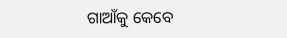ଗାଆଁକୁ କେବେ